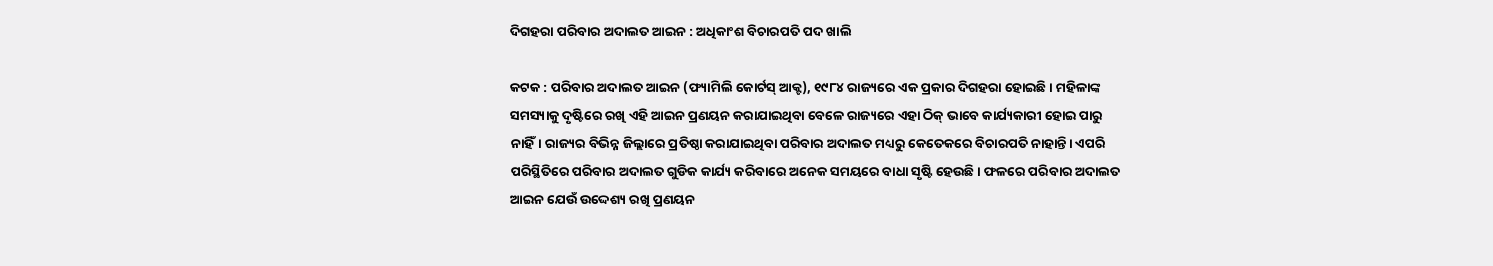ଦିଗହରା ପରିବାର ଅଦାଲତ ଆଇନ : ଅଧିକାଂଶ ବିଚାରପତି ପଦ ଖାଲି

କଟକ : ପରିବାର ଅଦାଲତ ଆଇନ (ଫ୍ୟାମିଲି କୋର୍ଟସ୍‌ ଆକ୍ଟ), ୧୯୮୪ ରାଜ୍ୟରେ ଏକ ପ୍ରକାର ଦିଗହରା ହୋଇଛି। ମହିଳାଙ୍କ ସମସ୍ୟାକୁ ଦୃଷ୍ଟିରେ ରଖି ଏହି ଆଇନ ପ୍ରଣୟନ କରାଯାଇଥିବା ବେଳେ ରାଜ୍ୟରେ ଏହା ଠିକ୍‌ ଭାବେ କାର୍ଯ୍ୟକାରୀ ହୋଇ ପାରୁ ନାହିଁ। ରାଜ୍ୟର ବିଭିନ୍ନ ଜିଲ୍ଲାରେ ପ୍ରତିଷ୍ଠା କରାଯାଇଥିବା ପରିବାର ଅଦାଲତ ମଧ୍ୟରୁ କେତେକରେ ବିଚାରପତି ନାହାନ୍ତି। ଏପରି ପରିସ୍ଥିତିରେ ପରିବାର ଅଦାଲତ ଗୁଡିକ କାର୍ଯ୍ୟ କରିବାରେ ଅନେକ ସମୟରେ ବାଧା ସୃଷ୍ଟି ହେଉଛି। ଫଳରେ ପରିବାର ଅଦାଲତ ଆଇନ ଯେଉଁ ଉଦ୍ଦେଶ୍ୟ ରଖି ପ୍ରଣୟନ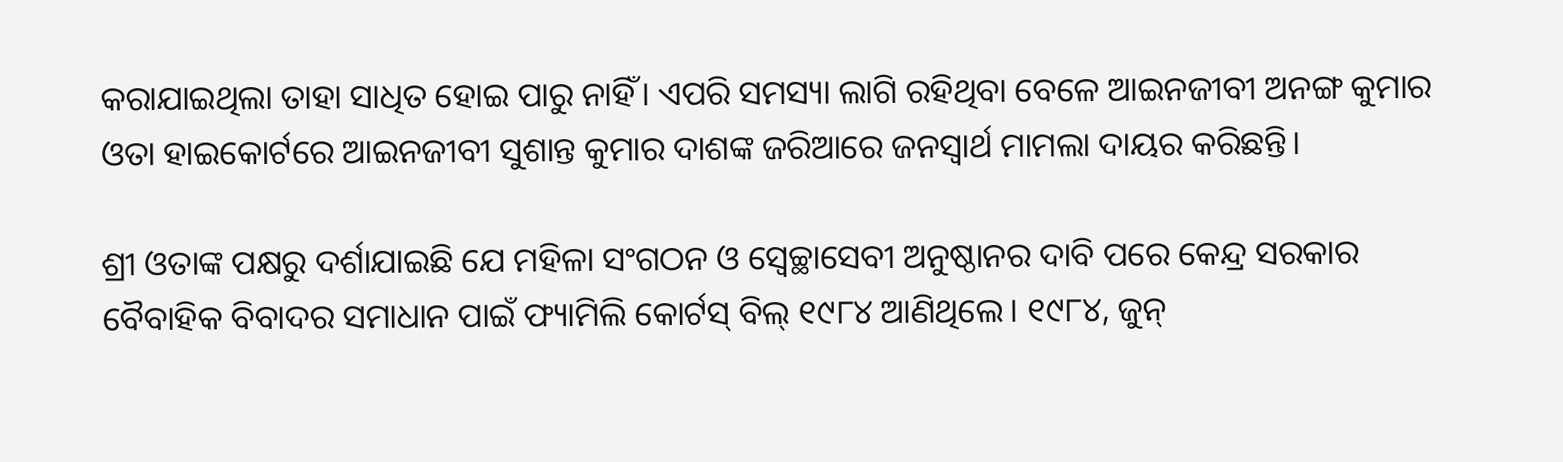କରାଯାଇଥିଲା ତାହା ସାଧିତ ହୋଇ ପାରୁ ନାହିଁ। ଏପରି ସମସ୍ୟା ଲାଗି ରହିଥିବା ବେଳେ ଆଇନଜୀବୀ ଅନଙ୍ଗ କୁମାର ଓତା ହାଇକୋର୍ଟରେ ଆଇନଜୀବୀ ସୁଶାନ୍ତ କୁମାର ଦାଶଙ୍କ ଜରିଆରେ ଜନସ୍ୱାର୍ଥ ମାମଲା ଦାୟର କରିଛନ୍ତି।

ଶ୍ରୀ ଓତାଙ୍କ ପକ୍ଷରୁ ଦର୍ଶାଯାଇଛି ଯେ ମହିଳା ସଂଗଠନ ଓ ସ୍ୱେଚ୍ଛାସେବୀ ଅନୁଷ୍ଠାନର ଦାବି ପରେ କେନ୍ଦ୍ର ସରକାର ବୈବାହିକ ବିବାଦର ସମାଧାନ ପାଇଁ ଫ୍ୟାମିଲି କୋର୍ଟସ୍‌ ବିଲ୍‌ ୧୯୮୪ ଆଣିଥିଲେ। ୧୯୮୪, ଜୁନ୍‌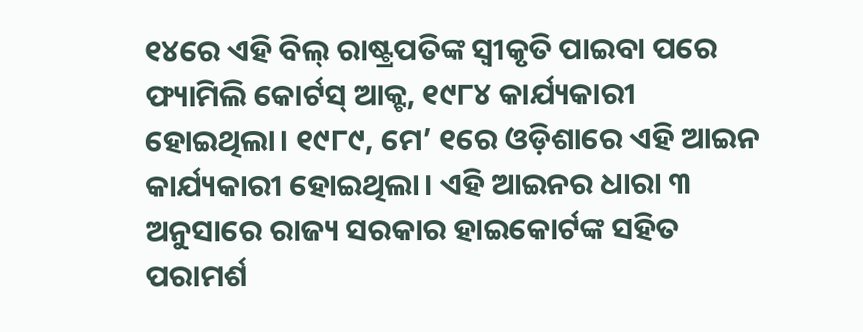୧୪ରେ ଏହି ବିଲ୍‌ ରାଷ୍ଟ୍ରପତିଙ୍କ ସ୍ୱୀକୃତି ପାଇବା ପରେ ଫ୍ୟାମିଲି କୋର୍ଟସ୍‌ ଆକ୍ଟ, ୧୯୮୪ କାର୍ଯ୍ୟକାରୀ ହୋଇଥିଲା। ୧୯୮୯, ମେ’ ୧ରେ ଓଡ଼ିଶାରେ ଏହି ଆଇନ କାର୍ଯ୍ୟକାରୀ ହୋଇଥିଲା। ଏହି ଆଇନର ଧାରା ୩ ଅନୁସାରେ ରାଜ୍ୟ ସରକାର ହାଇକୋର୍ଟଙ୍କ ସହିତ ପରାମର୍ଶ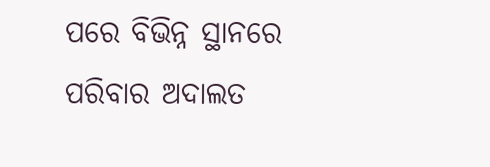ପରେ ବିଭିନ୍ନ ସ୍ଥାନରେ ପରିବାର ଅଦାଲତ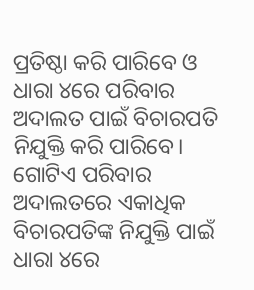ପ୍ରତିଷ୍ଠା କରି ପାରିବେ ଓ ଧାରା ୪ରେ ପରିବାର ଅଦାଲତ ପାଇଁ ବିଚାରପତି ନିଯୁକ୍ତି କରି ପାରିବେ। ଗୋଟିଏ ପରିବାର ଅଦାଲତରେ ଏକାଧିକ ବିଚାରପତିଙ୍କ ନିଯୁକ୍ତି ପାଇଁ ଧାରା ୪ରେ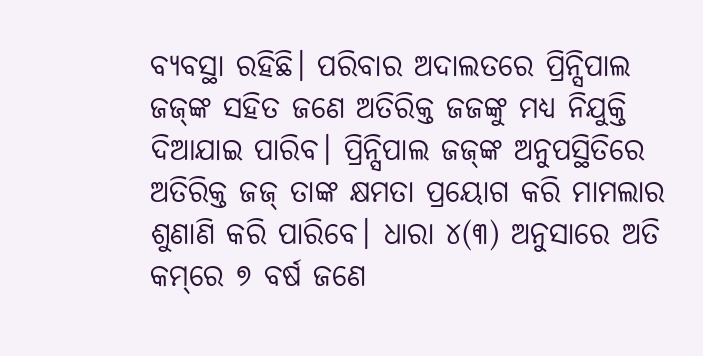ବ୍ୟବସ୍ଥା ରହିଛି। ପରିବାର ଅଦାଲତରେ ପ୍ରିନ୍ସିପାଲ ଜଜ୍‌ଙ୍କ ସହିତ ଜଣେ ଅତିରିକ୍ତ ଜଜଙ୍କୁ ମଧ୍ୟ ନିଯୁକ୍ତି ଦିଆଯାଇ ପାରିବ। ପ୍ରିନ୍ସିପାଲ ଜଜ୍‌ଙ୍କ ଅନୁପସ୍ଥିତିରେ ଅତିରିକ୍ତ ଜଜ୍‌ ତାଙ୍କ କ୍ଷମତା ପ୍ରୟୋଗ କରି ମାମଲାର ଶୁଣାଣି କରି ପାରିବେ। ଧାରା ୪(୩) ଅନୁସାରେ ଅତି କମ୍‌ରେ ୭ ବର୍ଷ ଜଣେ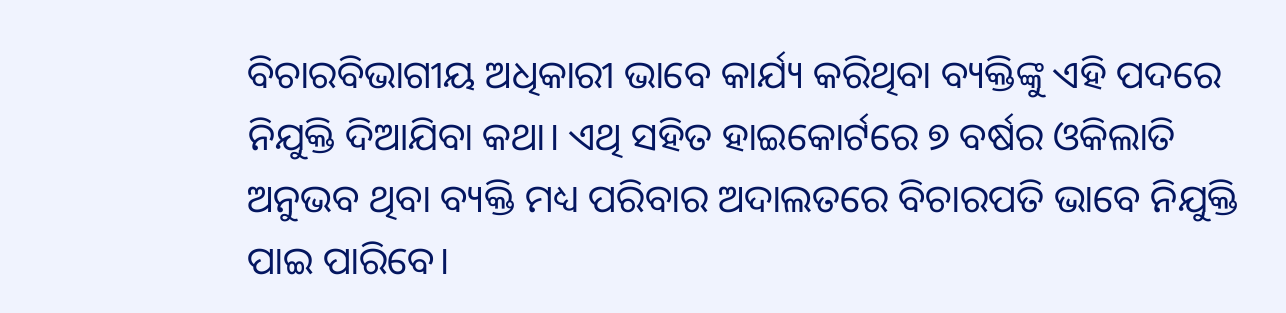ବିଚାରବିଭାଗୀୟ ଅଧିକାରୀ ଭାବେ କାର୍ଯ୍ୟ କରିଥିବା ବ୍ୟକ୍ତିଙ୍କୁ ଏହି ପଦରେ ନିଯୁକ୍ତି ଦିଆଯିବା କଥା। ଏଥି ସହିତ ହାଇକୋର୍ଟରେ ୭ ବର୍ଷର ଓକିଲାତି ଅନୁଭବ ଥିବା ବ୍ୟକ୍ତି ମଧ୍ୟ ପରିବାର ଅଦାଲତରେ ବିଚାରପତି ଭାବେ ନିଯୁକ୍ତି ପାଇ ପାରିବେ।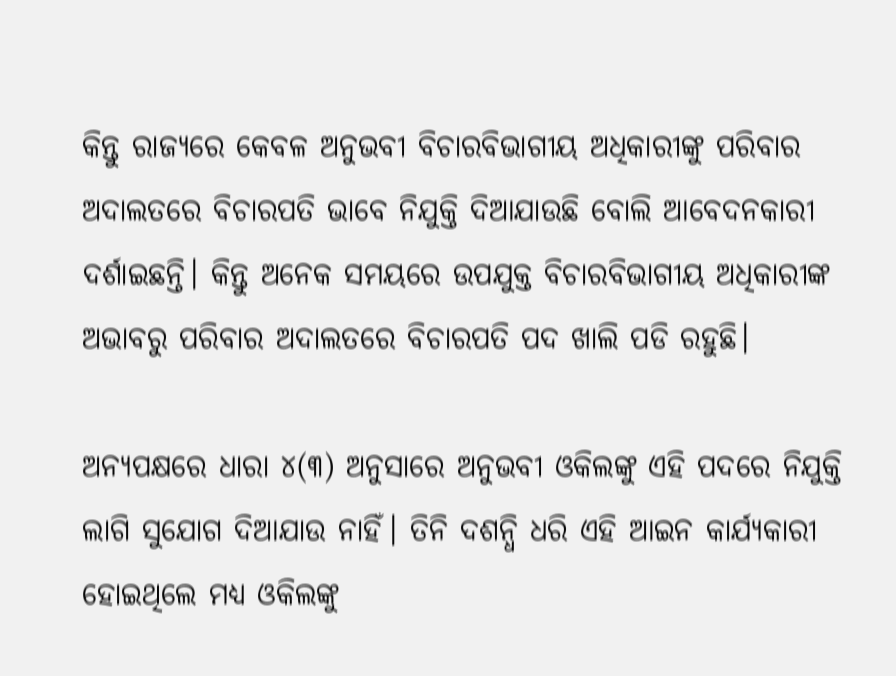କିନ୍ତୁ ରାଜ୍ୟରେ କେବଳ ଅନୁଭବୀ ବିଚାରବିଭାଗୀୟ ଅଧିକାରୀଙ୍କୁ ପରିବାର ଅଦାଲତରେ ବିଚାରପତି ଭାବେ ନିଯୁକ୍ତି ଦିଆଯାଉଛି ବୋଲି ଆବେଦନକାରୀ ଦର୍ଶାଇଛନ୍ତି। କିନ୍ତୁ ଅନେକ ସମୟରେ ଉପଯୁକ୍ତ ବିଚାରବିଭାଗୀୟ ଅଧିକାରୀଙ୍କ ଅଭାବରୁ ପରିବାର ଅଦାଲତରେ ବିଚାରପତି ପଦ ଖାଲି ପଡି ରହୁଛି।

ଅନ୍ୟପକ୍ଷରେ ଧାରା ୪(୩) ଅନୁସାରେ ଅନୁଭବୀ ଓକିଲଙ୍କୁ ଏହି ପଦରେ ନିଯୁକ୍ତି ଲାଗି ସୁଯୋଗ ଦିଆଯାଉ ନାହିଁ। ତିନି ଦଶନ୍ଧି ଧରି ଏହି ଆଇନ କାର୍ଯ୍ୟକାରୀ ହୋଇଥିଲେ ମଧ୍ୟ ଓକିଲଙ୍କୁ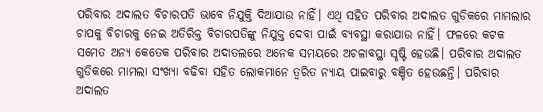ପରିବାର ଅଦାଲତ ବିଚାରପତି ଭାବେ ନିଯୁକ୍ତି ଦିଆଯାଉ ନାହିଁ। ଏଥି ସହିତ ପରିବାର ଅଦାଲତ ଗୁଡିକରେ ମାମଲାର ଚାପକୁ ବିଚାରକୁ ନେଇ ଅତିରିକ୍ତ ବିଚାରପତିଙ୍କୁ ନିଯୁକ୍ତ ଦେବା ପାଇଁ ବ୍ୟବସ୍ଥା କରାଯାଉ ନାହିଁ। ଫଳରେ କଟକ ସମେତ ଅନ୍ୟ କେତେକ ପରିବାର ଅଦାତଲରେ ଅନେକ ସମୟରେ ଅଚଳାବସ୍ଥା ସୃଷ୍ଟି ହେଉଛି। ପରିବାର ଅଦାଲତ ଗୁଡିକରେ ମାମଲା ସଂଖ୍ୟା ବଢିବା ସହିତ ଲୋକମାନେ ତ୍ୱରିତ ନ୍ୟାୟ ପାଇବାରୁ ବଞ୍ଚିତ ହେଉଛନ୍ତି। ପରିବାର ଅଦାଲତ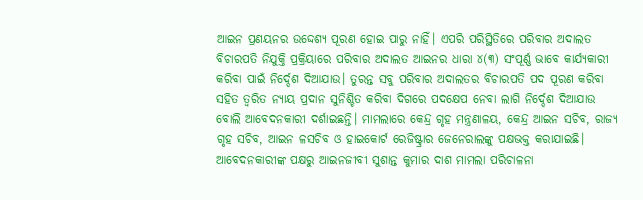ଆଇନ ପ୍ରଣୟନର ଉଦ୍ଦେଶ୍ୟ ପୂରଣ ହୋଇ ପାରୁ ନାହିଁ। ଏପରି ପରିସ୍ଥିତିରେ ପରିବାର ଅଦାଲତ ବିଚାରପତି ନିଯୁକ୍ତି ପ୍ରକ୍ରିୟାରେ ପରିବାର ଅଦାଲତ ଆଇନର ଧାରା ୪(୩) ସଂପୂର୍ଣ୍ଣ ଭାବେ କାର୍ଯ୍ୟକାରୀ କରିବା ପାଇଁ ନିର୍ଦ୍ଦେଶ ଦିଆଯାଉ। ତୁରନ୍ତ ସବୁ ପରିବାର ଅଦାଲତର ବିଚାରପତି ପଦ ପୂରଣ କରିବା ସହିତ ତ୍ୱରିତ ନ୍ୟାୟ ପ୍ରଦାନ ସୁନିଶ୍ଚିତ କରିବା ଦିଗରେ ପଦକ୍ଷେପ ନେବା ଲାଗି ନିର୍ଦ୍ଦେଶ ଦିଆଯାଉ ବୋଲି ଆବେଦନକାରୀ ଦର୍ଶାଇଛନ୍ତି। ମାମଲାରେ କେନ୍ଦ୍ର ଗୃହ ମନ୍ତ୍ରଣାଳୟ, କେନ୍ଦ୍ର ଆଇନ ସଚିବ, ରାଜ୍ୟ ଗୃହ ସଚିବ, ଆଇନ ଳସଚିବ ଓ ହାଇକୋର୍ଟ ରେଜିଷ୍ଟ୍ରାର ଜେନେରାଲଙ୍କୁ ପକ୍ଷଭକ୍ତ କରାଯାଇଛି। ଆବେଦନକାରୀଙ୍କ ପକ୍ଷରୁ ଆଇନଜୀବୀ ସୁଶାନ୍ତ କୁମାର ଦାଶ ମାମଲା ପରିଚାଳନା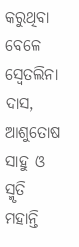କରୁଥିବା ବେଳେ ସ୍ୱେତଲିନା ଦାସ, ଆଶୁତୋଷ ସାହୁ ଓ ସ୍ମୃତି ମହାନ୍ତି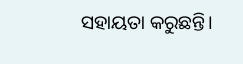ସହାୟତା କରୁଛନ୍ତି।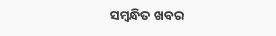ସମ୍ବନ୍ଧିତ ଖବର